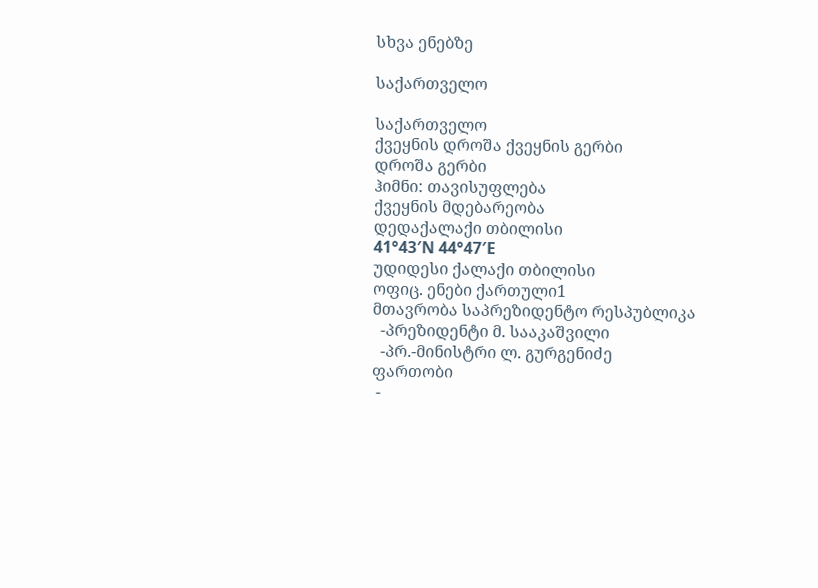სხვა ენებზე

საქართველო

საქართველო
ქვეყნის დროშა ქვეყნის გერბი
დროშა გერბი
ჰიმნი: თავისუფლება
ქვეყნის მდებარეობა
დედაქალაქი თბილისი
41°43′N 44°47′E
უდიდესი ქალაქი თბილისი
ოფიც. ენები ქართული1
მთავრობა საპრეზიდენტო რესპუბლიკა
  -პრეზიდენტი მ. სააკაშვილი
  -პრ.-მინისტრი ლ. გურგენიძე
ფართობი
 -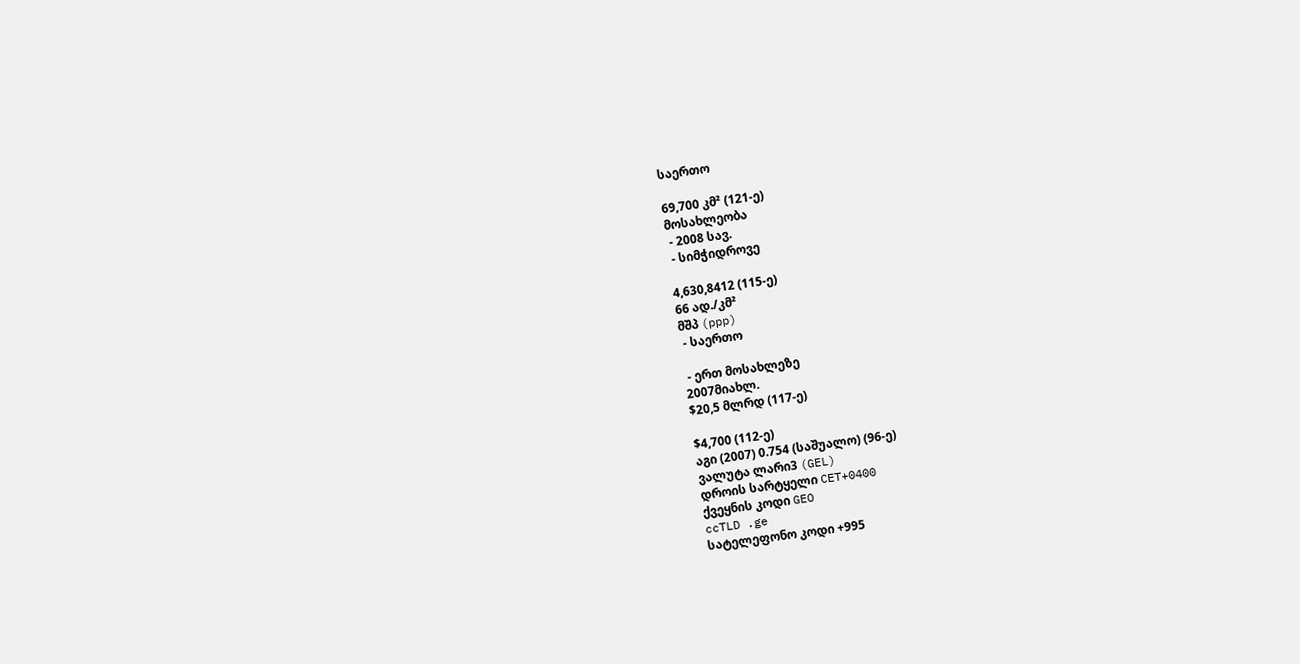საერთო

69,700 კმ² (121-ე)
მოსახლეობა
 - 2008 სავ.
 - სიმჭიდროვე

4,630,8412 (115-ე)
66 ად./კმ²
მშპ (ppp)
 - საერთო

 - ერთ მოსახლეზე
2007მიახლ.
$20,5 მლრდ (117-ე)

$4,700 (112-ე)
აგი (2007) 0.754 (საშუალო) (96-ე)
ვალუტა ლარი3 (GEL)
დროის სარტყელი CET+0400
ქვეყნის კოდი GEO
ccTLD .ge
სატელეფონო კოდი +995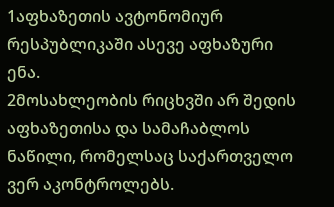1აფხაზეთის ავტონომიურ რესპუბლიკაში ასევე აფხაზური ენა.
2მოსახლეობის რიცხვში არ შედის აფხაზეთისა და სამაჩაბლოს ნაწილი, რომელსაც საქართველო ვერ აკონტროლებს.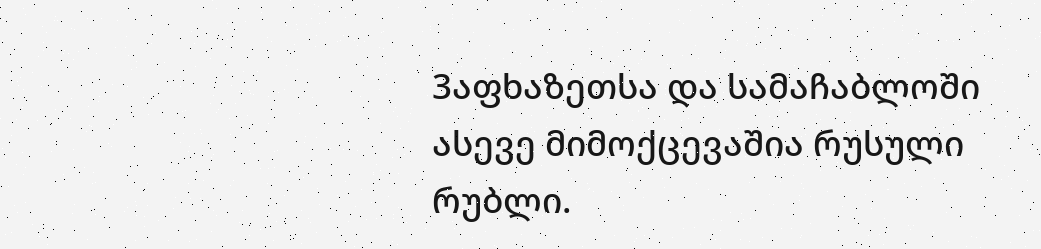3აფხაზეთსა და სამაჩაბლოში ასევე მიმოქცევაშია რუსული რუბლი.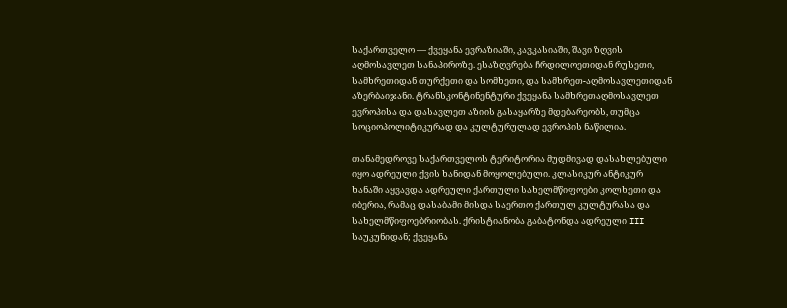საქართველო — ქვეყანა ევრაზიაში, კავკასიაში, შავი ზღვის აღმოსავლეთ სანაპიროზე. ესაზღვრება ჩრდილოეთიდან რუსეთი, სამხრეთიდან თურქეთი და სომხეთი, და სამხრეთ-აღმოსავლეთიდან აზერბაიჯანი. ტრანსკონტინენტური ქვეყანა სამხრეთაღმოსავლეთ ევროპისა და დასავლეთ აზიის გასაყარზე მდებარეობს, თუმცა სოციოპოლიტიკურად და კულტურულად ევროპის ნაწილია.

თანამედროვე საქართველოს ტერიტორია მუდმივად დასახლებული იყო ადრეული ქვის ხანიდან მოყოლებული. კლასიკურ ანტიკურ ხანაში აყვავდა ადრეული ქართული სახელმწიფოები კოლხეთი და იბერია, რამაც დასაბამი მისდა საერთო ქართულ კულტურასა და სახელმწიფოებრიობას. ქრისტიანობა გაბატონდა ადრეული III საუკუნიდან; ქვეყანა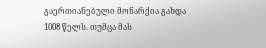გაერთიანებული მონარქია გახდა 1008 წელს. თუმცა მას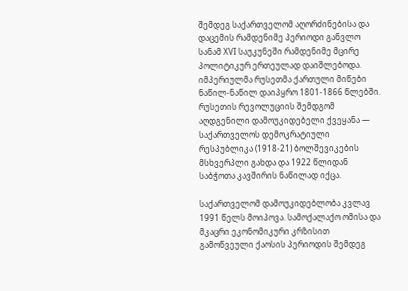შემდეგ საქართველომ აღორძინებისა და დაცემის რამდენიმე პერიოდი განვლო სანამ XVI საუკუნეში რამდენიმე მცირე პოლიტიკურ ერთეულად დაიშლებოდა. იმპერიულმა რუსეთმა ქართული მიწები ნაწილ-ნაწილ დაიპყრო 1801-1866 წლებში. რუსეთის რევოლუციის შემდგომ აღდგენილი დამოუკიდებელი ქვეყანა — საქართველოს დემოკრატიული რესპუბლიკა (1918-21) ბოლშევიკების მსხვერპლი გახდა და 1922 წლიდან საბჭოთა კავშირის ნაწილად იქცა.

საქართველომ დამოუკიდებლობა კვლავ 1991 წელს მოიპოვა. სამოქალაქო ომისა და მკაცრი ეკონომიკური კრზისით გამოწვეული ქაოსის პერიოდის შემდეგ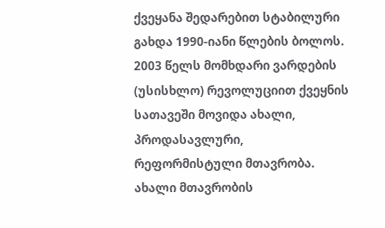ქვეყანა შედარებით სტაბილური გახდა 1990-იანი წლების ბოლოს. 2003 წელს მომხდარი ვარდების (უსისხლო) რევოლუციით ქვეყნის სათავეში მოვიდა ახალი, პროდასავლური, რეფორმისტული მთავრობა. ახალი მთავრობის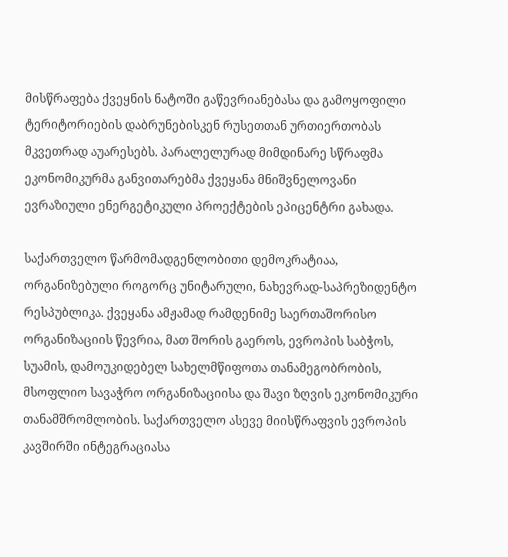მისწრაფება ქვეყნის ნატოში გაწევრიანებასა და გამოყოფილი ტერიტორიების დაბრუნებისკენ რუსეთთან ურთიერთობას მკვეთრად აუარესებს. პარალელურად მიმდინარე სწრაფმა ეკონომიკურმა განვითარებმა ქვეყანა მნიშვნელოვანი ევრაზიული ენერგეტიკული პროექტების ეპიცენტრი გახადა.

საქართველო წარმომადგენლობითი დემოკრატიაა, ორგანიზებული როგორც უნიტარული, ნახევრად-საპრეზიდენტო რესპუბლიკა. ქვეყანა ამჟამად რამდენიმე საერთაშორისო ორგანიზაციის წევრია, მათ შორის გაეროს, ევროპის საბჭოს, სუამის, დამოუკიდებელ სახელმწიფოთა თანამეგობრობის, მსოფლიო სავაჭრო ორგანიზაციისა და შავი ზღვის ეკონომიკური თანამშრომლობის. საქართველო ასევე მიისწრაფვის ევროპის კავშირში ინტეგრაციასა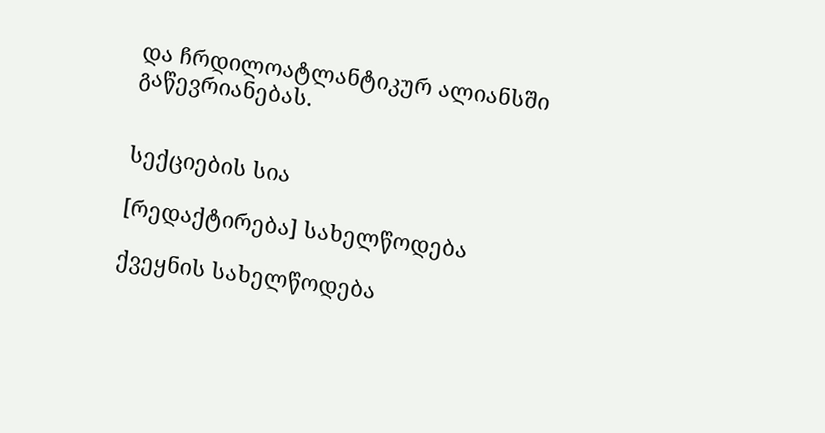და ჩრდილოატლანტიკურ ალიანსში გაწევრიანებას.


სექციების სია

[რედაქტირება] სახელწოდება

ქვეყნის სახელწოდება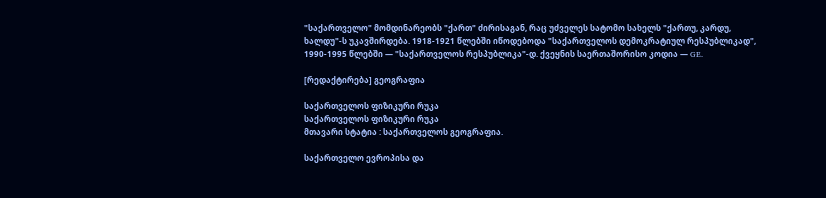"საქართველო" მომდინარეობს "ქართ" ძირისაგან, რაც უძველეს სატომო სახელს "ქართუ, კარდუ, ხალდუ"-ს უკავშირდება. 1918-1921 წლებში იწოდებოდა "საქართველოს დემოკრატიულ რესპუბლიკად", 1990-1995 წლებში — "საქართველოს რესპუბლიკა"-დ. ქვეყნის საერთაშორისო კოდია — GE.

[რედაქტირება] გეოგრაფია

საქართველოს ფიზიკური რუკა
საქართველოს ფიზიკური რუკა
მთავარი სტატია : საქართველოს გეოგრაფია.

საქართველო ევროპისა და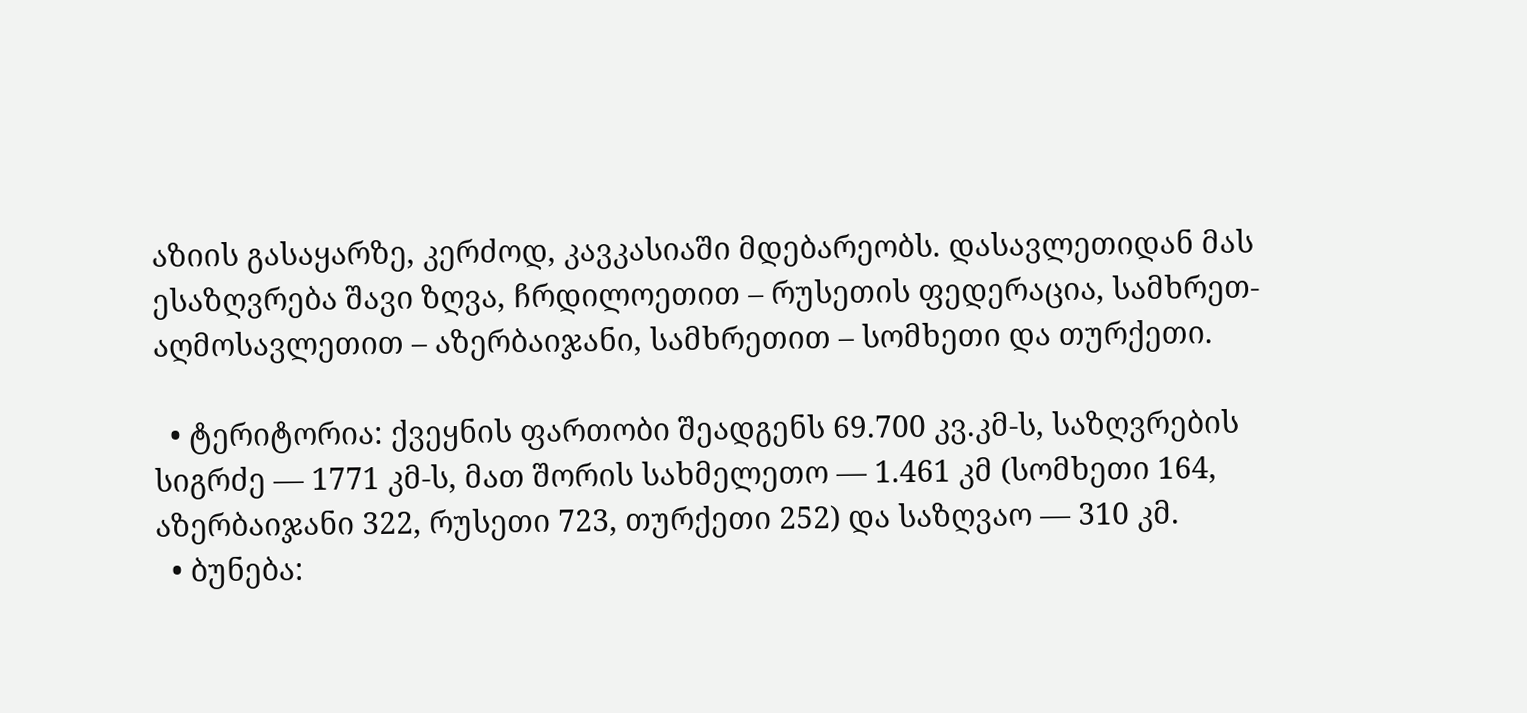აზიის გასაყარზე, კერძოდ, კავკასიაში მდებარეობს. დასავლეთიდან მას ესაზღვრება შავი ზღვა, ჩრდილოეთით – რუსეთის ფედერაცია, სამხრეთ-აღმოსავლეთით – აზერბაიჯანი, სამხრეთით – სომხეთი და თურქეთი.

  • ტერიტორია: ქვეყნის ფართობი შეადგენს 69.700 კვ.კმ-ს, საზღვრების სიგრძე — 1771 კმ-ს, მათ შორის სახმელეთო — 1.461 კმ (სომხეთი 164, აზერბაიჯანი 322, რუსეთი 723, თურქეთი 252) და საზღვაო — 310 კმ.
  • ბუნება: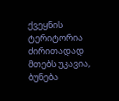ქვეყნის ტერიტორია ძირითადად მთებს უკავია, ბუნება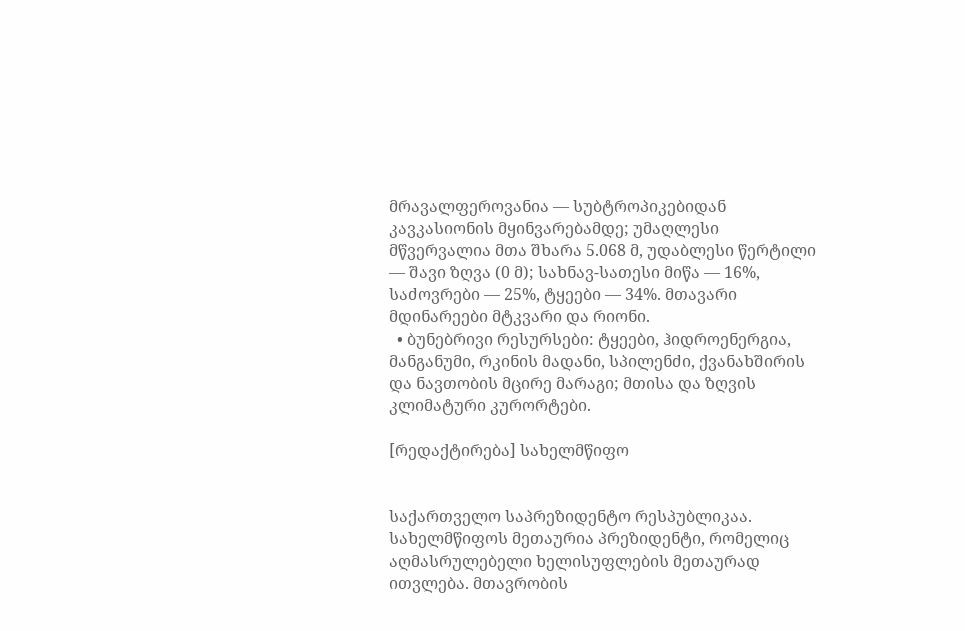მრავალფეროვანია — სუბტროპიკებიდან კავკასიონის მყინვარებამდე; უმაღლესი მწვერვალია მთა შხარა 5.068 მ, უდაბლესი წერტილი — შავი ზღვა (0 მ); სახნავ-სათესი მიწა — 16%, საძოვრები — 25%, ტყეები — 34%. მთავარი მდინარეები მტკვარი და რიონი.
  • ბუნებრივი რესურსები: ტყეები, ჰიდროენერგია, მანგანუმი, რკინის მადანი, სპილენძი, ქვანახშირის და ნავთობის მცირე მარაგი; მთისა და ზღვის კლიმატური კურორტები.

[რედაქტირება] სახელმწიფო


საქართველო საპრეზიდენტო რესპუბლიკაა. სახელმწიფოს მეთაურია პრეზიდენტი, რომელიც აღმასრულებელი ხელისუფლების მეთაურად ითვლება. მთავრობის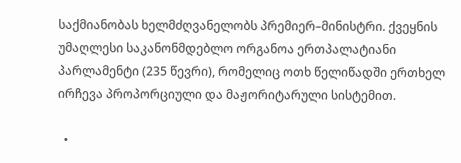საქმიანობას ხელმძღვანელობს პრემიერ–მინისტრი. ქვეყნის უმაღლესი საკანონმდებლო ორგანოა ერთპალატიანი პარლამენტი (235 წევრი), რომელიც ოთხ წელიწადში ერთხელ ირჩევა პროპორციული და მაჟორიტარული სისტემით.

  •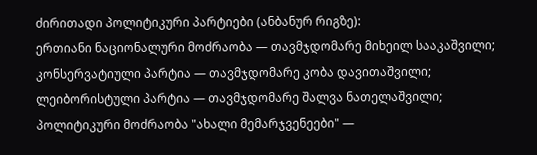ძირითადი პოლიტიკური პარტიები (ანბანურ რიგზე):
ერთიანი ნაციონალური მოძრაობა — თავმჯდომარე მიხეილ სააკაშვილი;
კონსერვატიული პარტია — თავმჯდომარე კობა დავითაშვილი;
ლეიბორისტული პარტია — თავმჯდომარე შალვა ნათელაშვილი;
პოლიტიკური მოძრაობა "ახალი მემარჯვენეები" —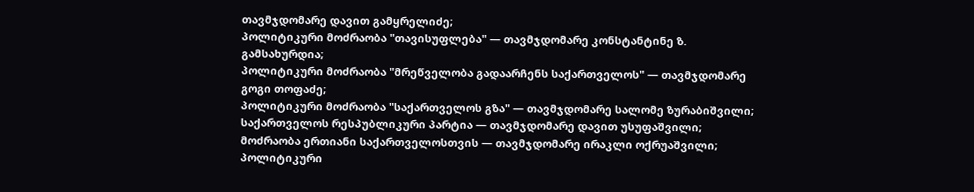თავმჯდომარე დავით გამყრელიძე;
პოლიტიკური მოძრაობა "თავისუფლება" — თავმჯდომარე კონსტანტინე ზ. გამსახურდია;
პოლიტიკური მოძრაობა "მრეწველობა გადაარჩენს საქართველოს" — თავმჯდომარე გოგი თოფაძე;
პოლიტიკური მოძრაობა "საქართველოს გზა" — თავმჯდომარე სალომე ზურაბიშვილი;
საქართველოს რესპუბლიკური პარტია — თავმჯდომარე დავით უსუფაშვილი;
მოძრაობა ერთიანი საქართველოსთვის — თავმჯდომარე ირაკლი ოქრუაშვილი;
პოლიტიკური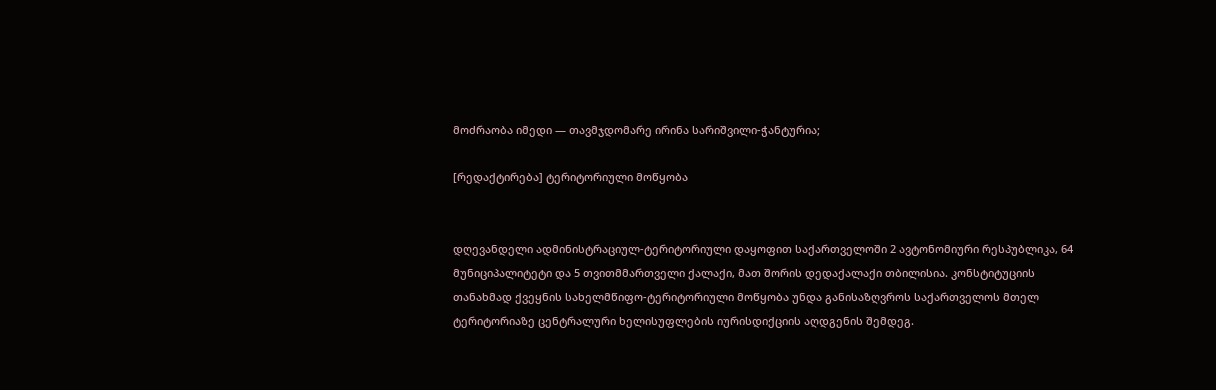მოძრაობა იმედი — თავმჯდომარე ირინა სარიშვილი-ჭანტურია;

[რედაქტირება] ტერიტორიული მოწყობა


დღევანდელი ადმინისტრაციულ-ტერიტორიული დაყოფით საქართველოში 2 ავტონომიური რესპუბლიკა, 64 მუნიციპალიტეტი და 5 თვითმმართველი ქალაქი, მათ შორის დედაქალაქი თბილისია. კონსტიტუციის თანახმად ქვეყნის სახელმწიფო-ტერიტორიული მოწყობა უნდა განისაზღვროს საქართველოს მთელ ტერიტორიაზე ცენტრალური ხელისუფლების იურისდიქციის აღდგენის შემდეგ.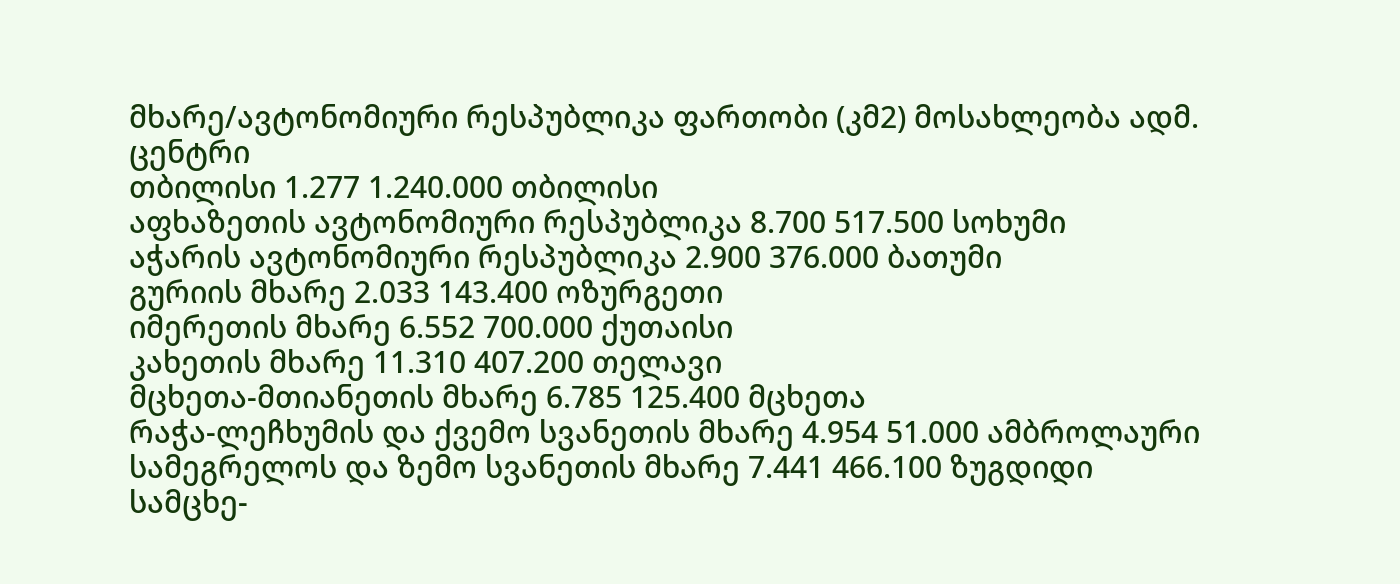მხარე/ავტონომიური რესპუბლიკა ფართობი (კმ2) მოსახლეობა ადმ. ცენტრი
თბილისი 1.277 1.240.000 თბილისი
აფხაზეთის ავტონომიური რესპუბლიკა 8.700 517.500 სოხუმი
აჭარის ავტონომიური რესპუბლიკა 2.900 376.000 ბათუმი
გურიის მხარე 2.033 143.400 ოზურგეთი
იმერეთის მხარე 6.552 700.000 ქუთაისი
კახეთის მხარე 11.310 407.200 თელავი
მცხეთა-მთიანეთის მხარე 6.785 125.400 მცხეთა
რაჭა-ლეჩხუმის და ქვემო სვანეთის მხარე 4.954 51.000 ამბროლაური
სამეგრელოს და ზემო სვანეთის მხარე 7.441 466.100 ზუგდიდი
სამცხე-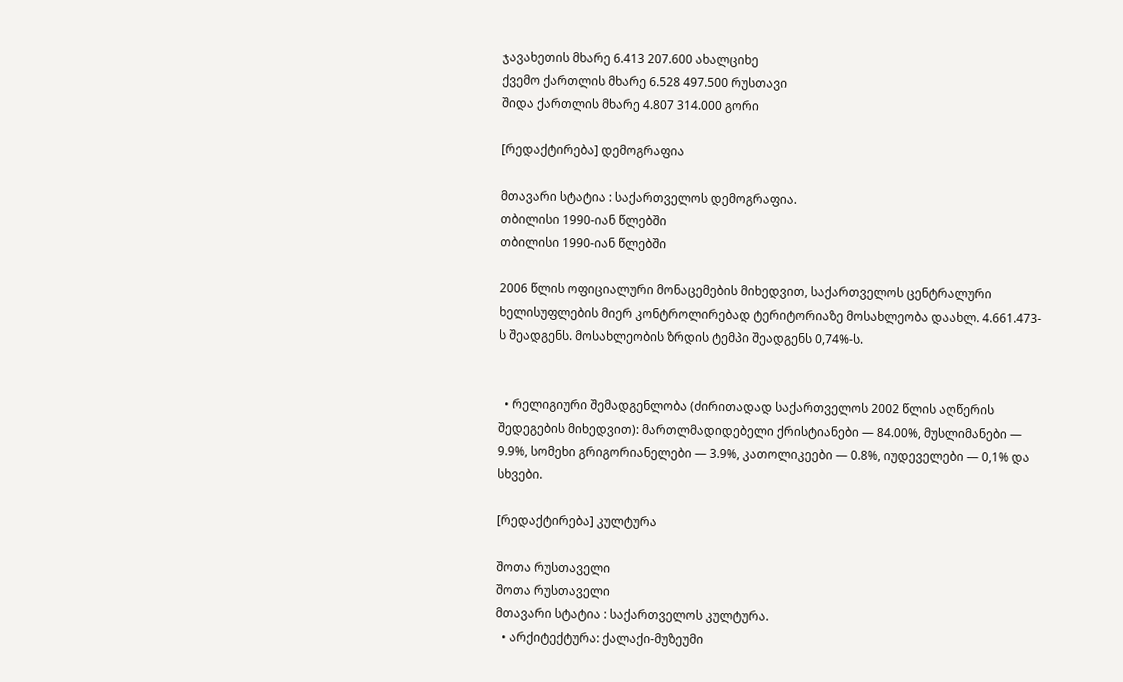ჯავახეთის მხარე 6.413 207.600 ახალციხე
ქვემო ქართლის მხარე 6.528 497.500 რუსთავი
შიდა ქართლის მხარე 4.807 314.000 გორი

[რედაქტირება] დემოგრაფია

მთავარი სტატია : საქართველოს დემოგრაფია.
თბილისი 1990-იან წლებში
თბილისი 1990-იან წლებში

2006 წლის ოფიციალური მონაცემების მიხედვით, საქართველოს ცენტრალური ხელისუფლების მიერ კონტროლირებად ტერიტორიაზე მოსახლეობა დაახლ. 4.661.473-ს შეადგენს. მოსახლეობის ზრდის ტემპი შეადგენს 0,74%-ს.


  • რელიგიური შემადგენლობა (ძირითადად საქართველოს 2002 წლის აღწერის შედეგების მიხედვით): მართლმადიდებელი ქრისტიანები — 84.00%, მუსლიმანები — 9.9%, სომეხი გრიგორიანელები — 3.9%, კათოლიკეები — 0.8%, იუდეველები — 0,1% და სხვები.

[რედაქტირება] კულტურა

შოთა რუსთაველი
შოთა რუსთაველი
მთავარი სტატია : საქართველოს კულტურა.
  • არქიტექტურა: ქალაქი-მუზეუმი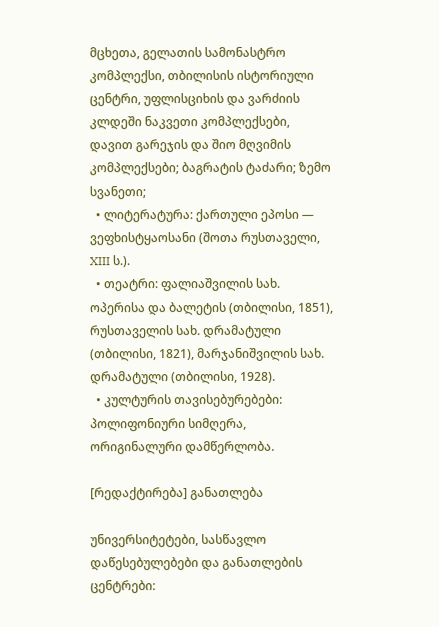მცხეთა, გელათის სამონასტრო კომპლექსი, თბილისის ისტორიული ცენტრი, უფლისციხის და ვარძიის კლდეში ნაკვეთი კომპლექსები, დავით გარეჯის და შიო მღვიმის კომპლექსები; ბაგრატის ტაძარი; ზემო სვანეთი;
  • ლიტერატურა: ქართული ეპოსი — ვეფხისტყაოსანი (შოთა რუსთაველი, XIII ს.).
  • თეატრი: ფალიაშვილის სახ. ოპერისა და ბალეტის (თბილისი, 1851), რუსთაველის სახ. დრამატული (თბილისი, 1821), მარჯანიშვილის სახ. დრამატული (თბილისი, 1928).
  • კულტურის თავისებურებები: პოლიფონიური სიმღერა, ორიგინალური დამწერლობა.

[რედაქტირება] განათლება

უნივერსიტეტები, სასწავლო დაწესებულებები და განათლების ცენტრები: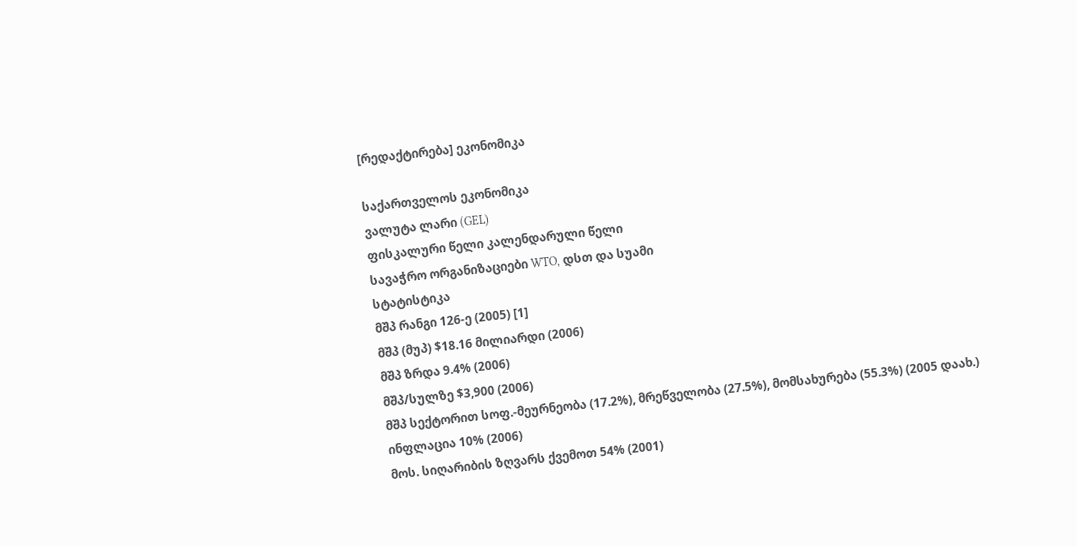[რედაქტირება] ეკონომიკა

საქართველოს ეკონომიკა
ვალუტა ლარი (GEL)
ფისკალური წელი კალენდარული წელი
სავაჭრო ორგანიზაციები WTO, დსთ და სუამი
სტატისტიკა
მშპ რანგი 126-ე (2005) [1]
მშპ (მუპ) $18.16 მილიარდი (2006)
მშპ ზრდა 9.4% (2006)
მშპ/სულზე $3,900 (2006)
მშპ სექტორით სოფ.-მეურნეობა (17.2%), მრეწველობა (27.5%), მომსახურება (55.3%) (2005 დაახ.)
ინფლაცია 10% (2006)
მოს. სიღარიბის ზღვარს ქვემოთ 54% (2001)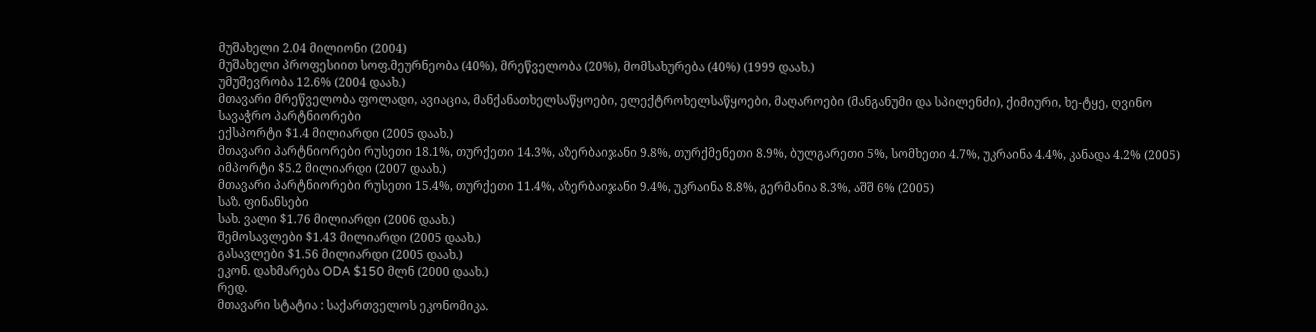მუშახელი 2.04 მილიონი (2004)
მუშახელი პროფესიით სოფ.მეურნეობა (40%), მრეწველობა (20%), მომსახურება (40%) (1999 დაახ.)
უმუშევრობა 12.6% (2004 დაახ.)
მთავარი მრეწველობა ფოლადი, ავიაცია, მანქანათხელსაწყოები, ელექტროხელსაწყოები, მაღაროები (მანგანუმი და სპილენძი), ქიმიური, ხე-ტყე, ღვინო
სავაჭრო პარტნიორები
ექსპორტი $1.4 მილიარდი (2005 დაახ.)
მთავარი პარტნიორები რუსეთი 18.1%, თურქეთი 14.3%, აზერბაიჯანი 9.8%, თურქმენეთი 8.9%, ბულგარეთი 5%, სომხეთი 4.7%, უკრაინა 4.4%, კანადა 4.2% (2005)
იმპორტი $5.2 მილიარდი (2007 დაახ.)
მთავარი პარტნიორები რუსეთი 15.4%, თურქეთი 11.4%, აზერბაიჯანი 9.4%, უკრაინა 8.8%, გერმანია 8.3%, აშშ 6% (2005)
საზ. ფინანსები
სახ. ვალი $1.76 მილიარდი (2006 დაახ.)
შემოსავლები $1.43 მილიარდი (2005 დაახ.)
გასავლები $1.56 მილიარდი (2005 დაახ.)
ეკონ. დახმარება ODA $150 მლნ (2000 დაახ.)
რედ.
მთავარი სტატია : საქართველოს ეკონომიკა.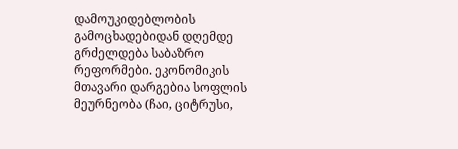დამოუკიდებლობის გამოცხადებიდან დღემდე გრძელდება საბაზრო რეფორმები. ეკონომიკის მთავარი დარგებია სოფლის მეურნეობა (ჩაი, ციტრუსი,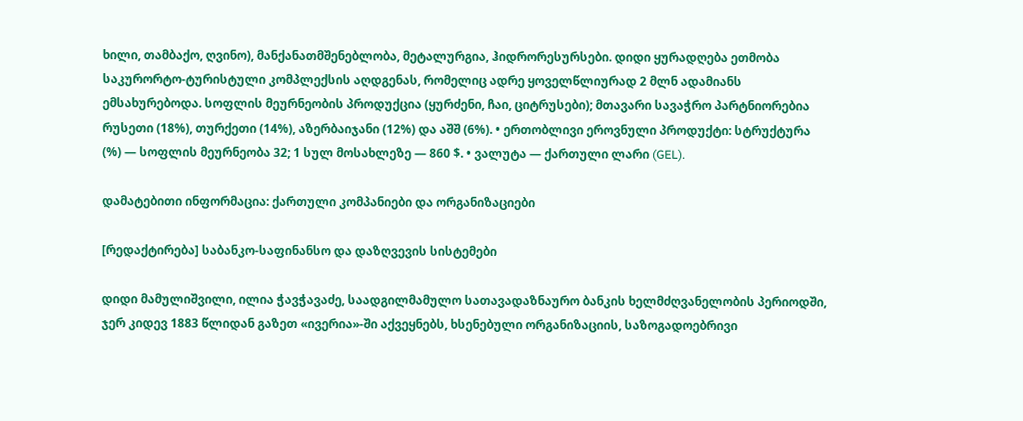ხილი, თამბაქო, ღვინო), მანქანათმშენებლობა, მეტალურგია, ჰიდრორესურსები. დიდი ყურადღება ეთმობა საკურორტო-ტურისტული კომპლექსის აღდგენას, რომელიც ადრე ყოველწლიურად 2 მლნ ადამიანს ემსახურებოდა. სოფლის მეურნეობის პროდუქცია (ყურძენი, ჩაი, ციტრუსები); მთავარი სავაჭრო პარტნიორებია რუსეთი (18%), თურქეთი (14%), აზერბაიჯანი (12%) და აშშ (6%). • ერთობლივი ეროვნული პროდუქტი: სტრუქტურა (%) — სოფლის მეურნეობა 32; 1 სულ მოსახლეზე — 860 $. • ვალუტა — ქართული ლარი (GEL).

დამატებითი ინფორმაცია: ქართული კომპანიები და ორგანიზაციები

[რედაქტირება] საბანკო-საფინანსო და დაზღვევის სისტემები

დიდი მამულიშვილი, ილია ჭავჭავაძე, საადგილმამულო სათავადაზნაურო ბანკის ხელმძღვანელობის პერიოდში, ჯერ კიდევ 1883 წლიდან გაზეთ «ივერია»-ში აქვეყნებს, ხსენებული ორგანიზაციის, საზოგადოებრივი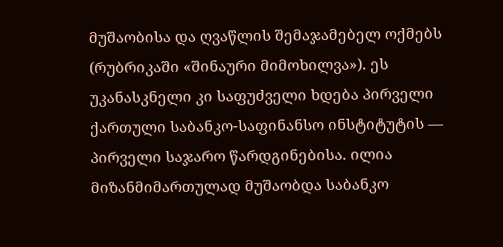მუშაობისა და ღვაწლის შემაჯამებელ ოქმებს (რუბრიკაში «შინაური მიმოხილვა»). ეს უკანასკნელი კი საფუძველი ხდება პირველი ქართული საბანკო-საფინანსო ინსტიტუტის — პირველი საჯარო წარდგინებისა. ილია მიზანმიმართულად მუშაობდა საბანკო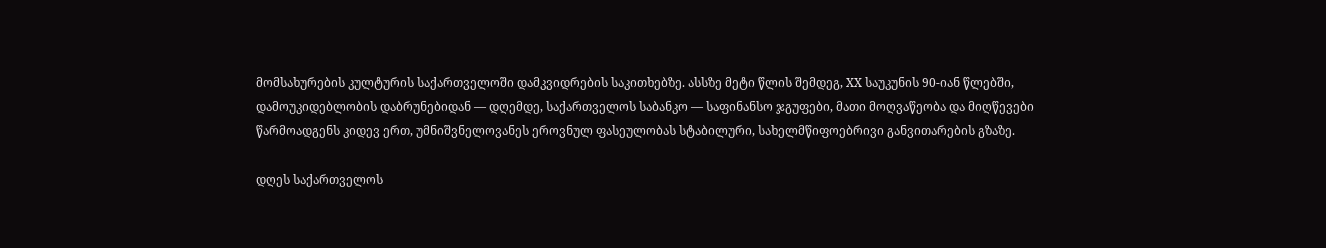მომსახურების კულტურის საქართველოში დამკვიდრების საკითხებზე. ასსზე მეტი წლის შემდეგ, XX საუკუნის 90-იან წლებში, დამოუკიდებლობის დაბრუნებიდან — დღემდე, საქართველოს საბანკო — საფინანსო ჯგუფები, მათი მოღვაწეობა და მიღწევები წარმოადგენს კიდევ ერთ, უმნიშვნელოვანეს ეროვნულ ფასეულობას სტაბილური, სახელმწიფოებრივი განვითარების გზაზე.

დღეს საქართველოს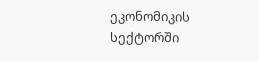ეკონომიკის სექტორში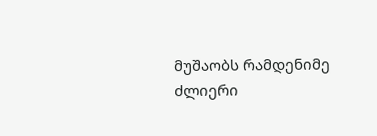მუშაობს რამდენიმე ძლიერი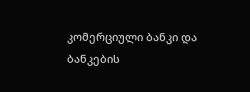კომერციული ბანკი და ბანკების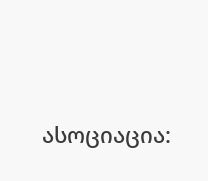ასოციაცია: